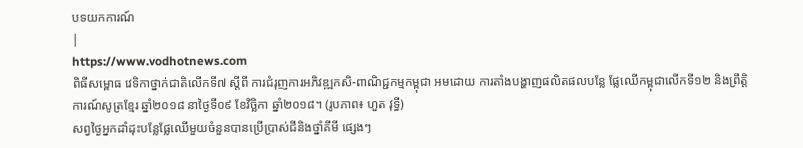បទយកការណ៍
|
https://www.vodhotnews.com
ពិធីសម្ពោធ វេទិកាថ្នាក់ជាតិលើកទី៧ ស្ដីពី ការជំរុញការអភិវឌ្ឍកសិ-ពាណិជ្ជកម្មកម្ពុជា អមដោយ ការតាំងបង្ហាញផលិតផលបន្លែ ផ្លែឈើកម្ពុជាលើកទី១២ និងព្រឹត្តិការណ៍សូត្រខ្មែរ ឆ្នាំ២០១៨ នាថ្ងៃទី០៩ ខែវិច្ឆិកា ឆ្នាំ២០១៨។ (រូបភាព៖ ហួត វុទ្ធី)
សព្វថ្ងៃអ្នកដាំដុះបន្លែផ្លែឈើមួយចំនួនបានប្រើប្រាស់ជីនិងថ្នាំគីមី ផ្សេងៗ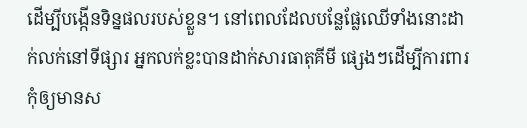ដើម្បីបង្កើនទិន្នផលរបស់ខ្លួន។ នៅពេលដែលបន្លែផ្លែឈើទាំងនោះដាក់លក់នៅទីផ្សារ អ្នកលក់ខ្លះបានដាក់សារធាតុគីមី ផ្សេងៗដើម្បីការពារកុំឲ្យមានស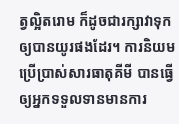ត្វល្អិតរោម ក៏ដូចជារក្សាវាទុកឲ្យបានយូរផងដែរ។ ការនិយមប្រើប្រាស់សារធាតុគីមី បានធ្វើឲ្យអ្នកទទួលទានមានការ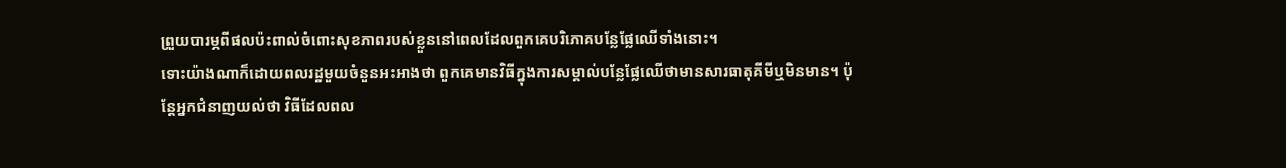ព្រួយបារម្ភពីផលប៉ះពាល់ចំពោះសុខភាពរបស់ខ្លួននៅពេលដែលពួកគេបរិភោគបន្លែផ្លែឈើទាំងនោះ។
ទោះយ៉ាងណាក៏ដោយពលរដ្ឋមួយចំនួនអះអាងថា ពួកគេមានវិធីក្នុងការសម្គាល់បន្លែផ្លែឈើថាមានសារធាតុគីមីឬមិនមាន។ ប៉ុន្តែអ្នកជំនាញយល់ថា វិធីដែលពល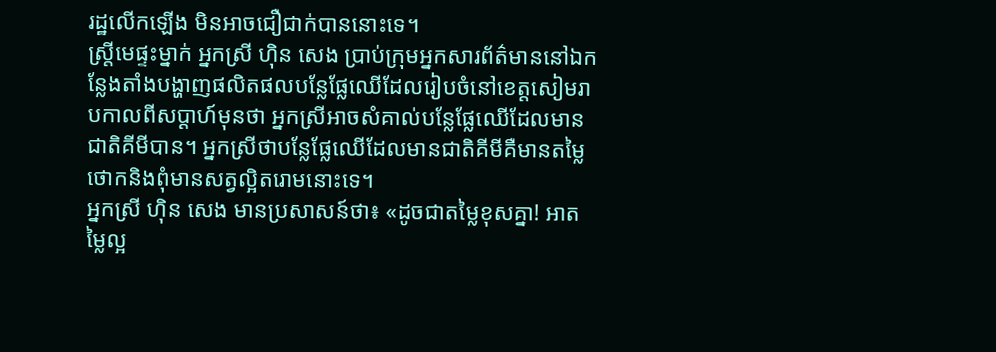រដ្ឋលើកឡើង មិនអាចជឿជាក់បាននោះទេ។
ស្ត្រីមេផ្ទះម្នាក់ អ្នកស្រី ហ៊ិន សេង ប្រាប់ក្រុមអ្នកសារព័ត៌មាននៅឯកន្លែងតាំងបង្ហាញផលិតផលបន្លែផ្លែឈើដែលរៀបចំនៅខេត្តសៀមរាបកាលពីសប្ដាហ៍មុនថា អ្នកស្រីអាចសំគាល់បន្លែផ្លែឈើដែលមានជាតិគីមីបាន។ អ្នកស្រីថាបន្លែផ្លែឈើដែលមានជាតិគីមីគឺមានតម្លៃថោកនិងពុំមានសត្វល្អិតរោមនោះទេ។
អ្នកស្រី ហ៊ិន សេង មានប្រសាសន៍ថា៖ «ដូចជាតម្លៃខុសគ្នា! អាតម្លៃល្អ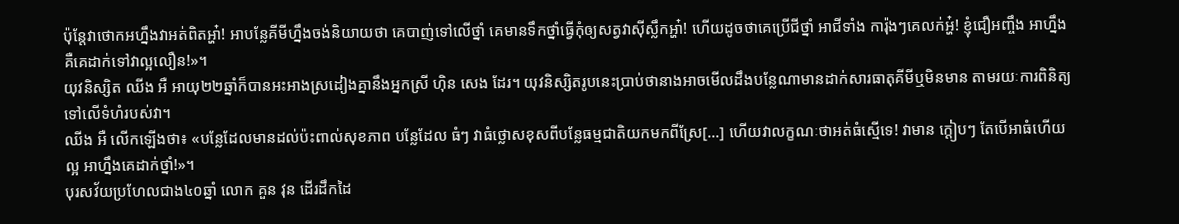ប៉ុន្តែវាថោកអហ្នឹងវាអត់ពិតអ្ហា៎! អាបន្លែគីមីហ្នឹងចង់និយាយថា គេបាញ់ទៅលើថ្នាំ គេមានទឹកថ្នាំធ្វើកុំឲ្យសត្វវាស៊ីស្លឹកអ្ហា៎! ហើយដូចថាគេប្រើជីថ្នាំ អាជីទាំង ការ៉ុងៗគេលក់អ្ហ៎! ខ្ញុំជឿអញ្ចឹង អាហ្នឹងគឺគេដាក់ទៅវាល្អលឿន!»។
យុវនិស្សិត ឈីង អឺ អាយុ២២ឆ្នាំក៏បានអះអាងស្រដៀងគ្នានឹងអ្នកស្រី ហ៊ិន សេង ដែរ។ យុវនិស្សិតរូបនេះប្រាប់ថានាងអាចមើលដឹងបន្លែណាមានដាក់សារធាតុគីមីឬមិនមាន តាមរយៈការពិនិត្យទៅលើទំហំរបស់វា។
ឈីង អឺ លើកឡើងថា៖ «បន្លែដែលមានដល់ប៉ះពាល់សុខភាព បន្លែដែល ធំៗ វាធំថ្លោសខុសពីបន្លែធម្មជាតិយកមកពីស្រែ[…] ហើយវាលក្ខណៈថាអត់ធំស្មើទេ! វាមាន ក្តៀបៗ តែបើអាធំហើយល្អ អាហ្នឹងគេដាក់ថ្នាំ!»។
បុរសវ័យប្រហែលជាង៤០ឆ្នាំ លោក គួន វុន ដើរដឹកដៃ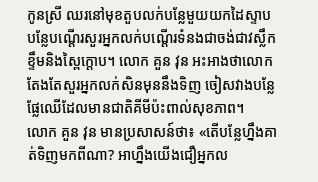កូនស្រី ឈរនៅមុខតួបលក់បន្លែមួយយកដៃស្ទាបបន្លែបណ្តើរសួរអ្នកលក់បណ្តើរទំនងជាចង់ជាវស្លឹកខ្ទឹមនិងស្ពៃក្តោប។ លោក គួន វុន អះអាងថាលោកតែងតែសួរអ្នកលក់សិនមុននឹងទិញ ចៀសវាងបន្លែផ្លែឈើដែលមានជាតិគីមីប៉ះពាល់សុខភាព។
លោក គួន វុន មានប្រសាសន៍ថា៖ «តើបន្លែហ្នឹងគាត់ទិញមកពីណា? អាហ្នឹងយើងជឿអ្នកល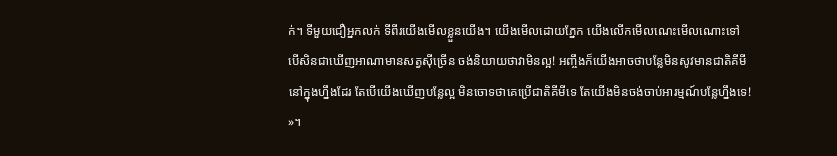ក់។ ទីមួយជឿអ្នកលក់ ទីពីរយើងមើលខ្លួនយើង។ យើងមើលដោយភ្នែក យើងលើកមើលណេះមើលណោះទៅ បើសិនជាឃើញអាណាមានសត្វស៊ីច្រើន ចង់និយាយថាវាមិនល្អ! អញ្ចឹងក៏យើងអាចថាបន្លែមិនសូវមានជាតិគីមីនៅក្នុងហ្នឹងដែរ តែបើយើងឃើញបន្លែល្អ មិនចោទថាគេប្រើជាតិគីមីទេ តែយើងមិនចង់ចាប់អារម្មណ៍បន្លែហ្នឹងទេ! »។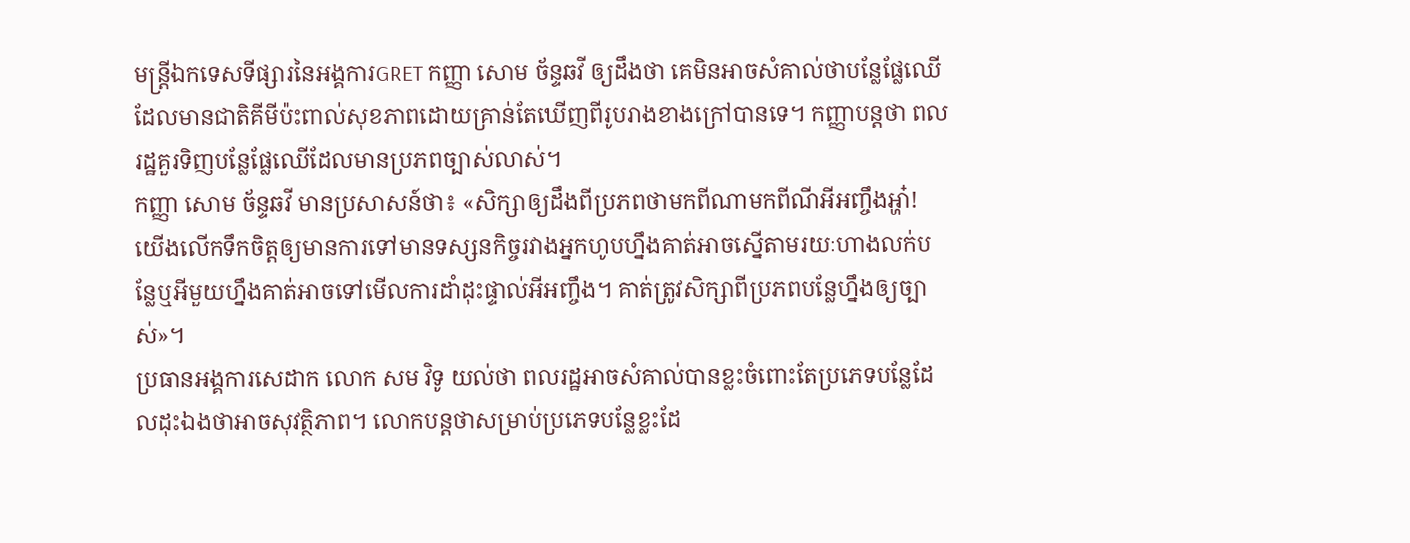មន្ត្រីឯកទេសទីផ្សារនៃអង្គការGRET កញ្ញា សោម ច័ន្ទឆវី ឲ្យដឹងថា គេមិនអាចសំគាល់ថាបន្លែផ្លែឈើដែលមានជាតិគីមីប៉ះពាល់សុខភាពដោយគ្រាន់តែឃើញពីរូបរាងខាងក្រៅបានទេ។ កញ្ញាបន្តថា ពលរដ្ឋគួរទិញបន្លែផ្លែឈើដែលមានប្រភពច្បាស់លាស់។
កញ្ញា សោម ច័ន្ទឆវី មានប្រសាសន៍ថា៖ «សិក្សាឲ្យដឹងពីប្រភពថាមកពីណាមកពីណីអីអញ្ចឹងអ្ហា៎! យើងលើកទឹកចិត្តឲ្យមានការទៅមានទស្សនកិច្ចរវាងអ្នកហូបហ្នឹងគាត់អាចស្នើតាមរយៈហាងលក់បន្លែឬអីមួយហ្នឹងគាត់អាចទៅមើលការដាំដុះផ្ទាល់អីអញ្ចឹង។ គាត់ត្រូវសិក្សាពីប្រភពបន្លែហ្នឹងឲ្យច្បាស់»។
ប្រធានអង្គការសេដាក លោក សម វិទូ យល់ថា ពលរដ្ឋអាចសំគាល់បានខ្លះចំពោះតែប្រភេទបន្លែដែលដុះឯងថាអាចសុវត្ថិភាព។ លោកបន្តថាសម្រាប់ប្រភេទបន្លែខ្លះដែ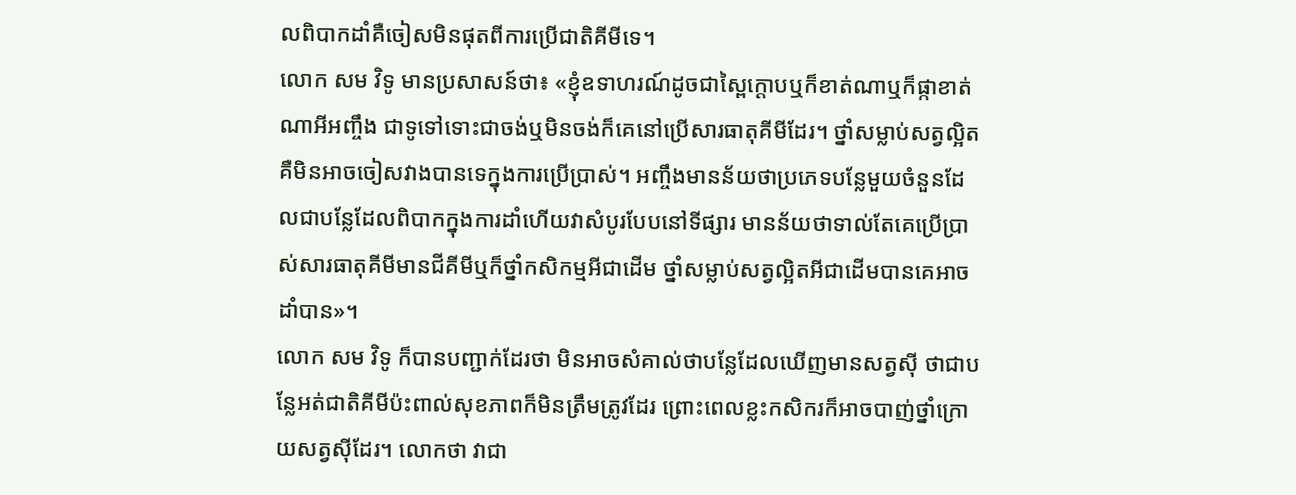លពិបាកដាំគឺចៀសមិនផុតពីការប្រើជាតិគីមីទេ។
លោក សម វិទូ មានប្រសាសន៍ថា៖ «ខ្ញុំឧទាហរណ៍ដូចជាស្ពៃក្តោបឬក៏ខាត់ណាឬក៏ផ្កាខាត់ណាអីអញ្ចឹង ជាទូទៅទោះជាចង់ឬមិនចង់ក៏គេនៅប្រើសារធាតុគីមីដែរ។ ថ្នាំសម្លាប់សត្វល្អិតគឺមិនអាចចៀសវាងបានទេក្នុងការប្រើប្រាស់។ អញ្ចឹងមានន័យថាប្រភេទបន្លែមួយចំនួនដែលជាបន្លែដែលពិបាកក្នុងការដាំហើយវាសំបូរបែបនៅទីផ្សារ មានន័យថាទាល់តែគេប្រើប្រាស់សារធាតុគីមីមានជីគីមីឬក៏ថ្នាំកសិកម្មអីជាដើម ថ្នាំសម្លាប់សត្វល្អិតអីជាដើមបានគេអាចដាំបាន»។
លោក សម វិទូ ក៏បានបញ្ជាក់ដែរថា មិនអាចសំគាល់ថាបន្លែដែលឃើញមានសត្វស៊ី ថាជាបន្លែអត់ជាតិគីមីប៉ះពាល់សុខភាពក៏មិនត្រឹមត្រូវដែរ ព្រោះពេលខ្លះកសិករក៏អាចបាញ់ថ្នាំក្រោយសត្វស៊ីដែរ។ លោកថា វាជា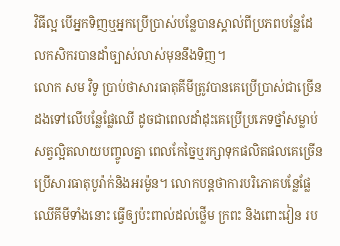វិធីល្អ បើអ្នកទិញឬអ្នកប្រើប្រាស់បន្លែបានស្គាល់ពីប្រភពបន្លែដែលកសិករបានដាំច្បាស់លាស់មុននឹងទិញ។
លោក សម វិទូ ប្រាប់ថាសារធាតុគីមីត្រូវបានគេប្រើប្រាស់ជាច្រើនដងទៅលើបន្លែផ្លែឈើ ដូចជាពេលដាំដុះគេប្រើប្រភេទថ្នាំសម្លាប់សត្វល្អិតលាយបញ្ចូលគ្នា ពេលកែច្នៃឬរក្សាទុកផលិតផលគេច្រើនប្រើសារធាតុបូរ៉ាក់និងអរម៉ូន។ លោកបន្តថាការបរិភោគបន្លែផ្លែឈើគីមីទាំងនោះ ធ្វើឲ្យប៉ះពាល់ដល់ថ្លើម ក្រពះ និងពោះវៀន រប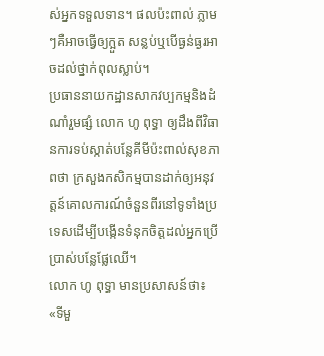ស់អ្នកទទួលទាន។ ផលប៉ះពាល់ ភ្លាមៗគឺអាចធ្វើឲ្យក្អួត សន្លប់ឬបើធ្ងន់ធ្ងរអាចដល់ថ្នាក់ពុលស្លាប់។
ប្រធាននាយកដ្ឋានសាកវប្បកម្មនិងដំណាំរួមផ្សំ លោក ហូ ពុទ្ធា ឲ្យដឹងពីវិធានការទប់ស្កាត់បន្លែគីមីប៉ះពាល់សុខភាពថា ក្រសួងកសិកម្មបានដាក់ឲ្យអនុវត្តន៍គោលការណ៍ចំនួនពីរនៅទូទាំងប្រទេសដើម្បីបង្កើនទំនុកចិត្តដល់អ្នកប្រើប្រាស់បន្លែផ្លែឈើ។
លោក ហូ ពុទ្ធា មានប្រសាសន៍ថា៖ «ទីមួ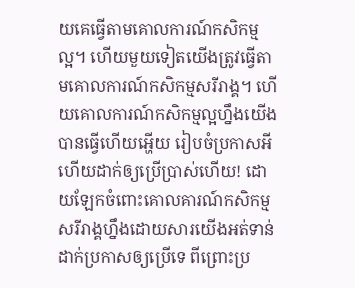យគេធ្វើតាមគោលការណ៍កសិកម្មល្អ។ ហើយមួយទៀតយើងត្រូវធ្វើតាមគោលការណ៍កសិកម្មសរីរាង្គ។ ហើយគោលការណ៍កសិកម្មល្អហ្នឹងយើងបានធ្វើហើយអ្ហើយ រៀបចំប្រកាសអីហើយដាក់ឲ្យប្រើប្រាស់ហើយ! ដោយឡែកចំពោះគោលគារណ៍កសិកម្មសរីរាង្គហ្នឹងដោយសារយើងអត់ទាន់ដាក់ប្រកាសឲ្យប្រើទេ ពីព្រោះប្រ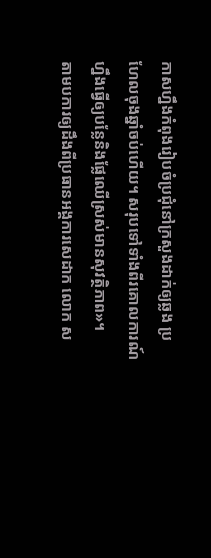កាសហ្នឹងកំពុងរៀបចំប្រជុំនៅក្រសួងដាក់ឲ្យឆ្លង ប្រហែលចុងឆ្នាំចប់ហើយ។ សរុបទៅទាំងពីរគោលការណ៍ហ្នឹងធ្វើឲ្យបន្លែនិងផ្លែឈើស្រស់មានសុវត្ថិភាព»។
តាមបការឲ្យដឹងពីប្រធានអង្គការសេដាក លោក ស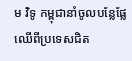ម វិទូ កម្ពុជានាំចូលបន្លែផ្លែឈើពីប្រទេសជិត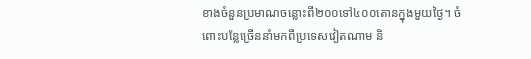ខាងចំនួនប្រមាណចន្លោះពី២០០ទៅ៤០០តោនក្នុងមួយថ្ងៃ។ ចំពោះបន្លែច្រើននាំមកពីប្រទេសវៀតណាម និ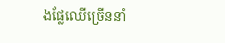ងផ្លែឈើច្រើននាំ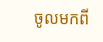ចូលមកពី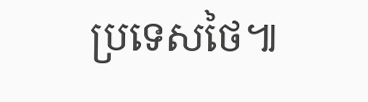ប្រទេសថៃ៕